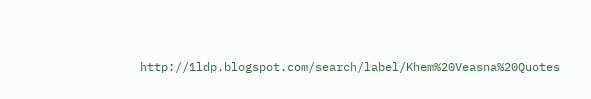http://1ldp.blogspot.com/search/label/Khem%20Veasna%20Quotes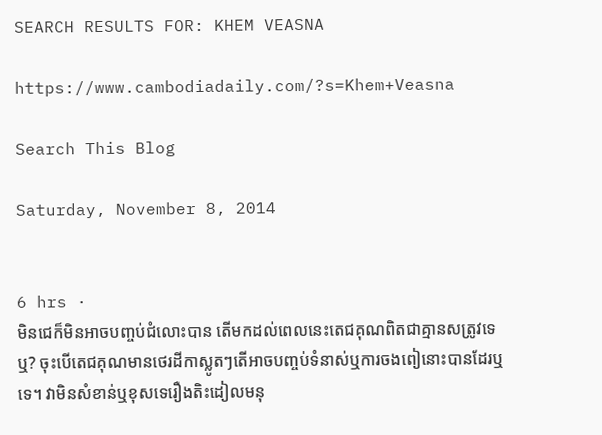SEARCH RESULTS FOR: KHEM VEASNA

https://www.cambodiadaily.com/?s=Khem+Veasna

Search This Blog

Saturday, November 8, 2014


6 hrs ·
មិនជេក៏មិនអាចបញ្ចប់ជំលោះបាន តើមកដល់ពេលនេះតេជគុណពិតជាគ្មានសត្រូវទេឬ? ចុះបើតេជគុណមានថេរដីកាស្លូតៗតើអាចបញ្ចប់ទំនាស់ឬការចងពៀនោះបានដែរឬទេ។ វាមិនសំខាន់ឬខុសទេរឿងតិះដៀលមនុ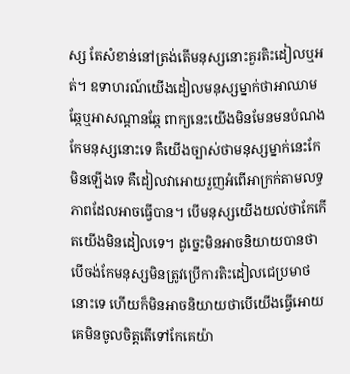ស្ស តែសំខាន់នៅត្រង់តើមនុស្សនោះគួរតិះដៀលឬអត់។ ឧទាហរណ៍យើងដៀលមនុស្សម្នាក់ថាអាឈាមឆ្កែឬអាសណ្តានឆ្កែ ពាក្យនេះយើងមិនមែនមនបំណងកែមនុស្សនោះទេ គឺយើងច្បាស់ថាមនុស្សម្នាក់នេះកែមិនឡើងទេ គឺដៀលវាអោយរួញអំពើអាក្រក់តាមលទ្ធភាពដែលអាចធ្វើបាន។ បើមនុស្សយើងយល់ថាកែកើតយើងមិនដៀលទេ។ ដូច្នេះមិនអាចនិយាយបានថាបើចង់កែមនុស្សមិនត្រូវប្រើការតិះដៀលជេប្រមាថនោះទេ ហើយក៏មិនអាចនិយាយថាបើយើងធ្វើអោយគេមិនចូលចិត្តតើទៅកែគេយ៉ា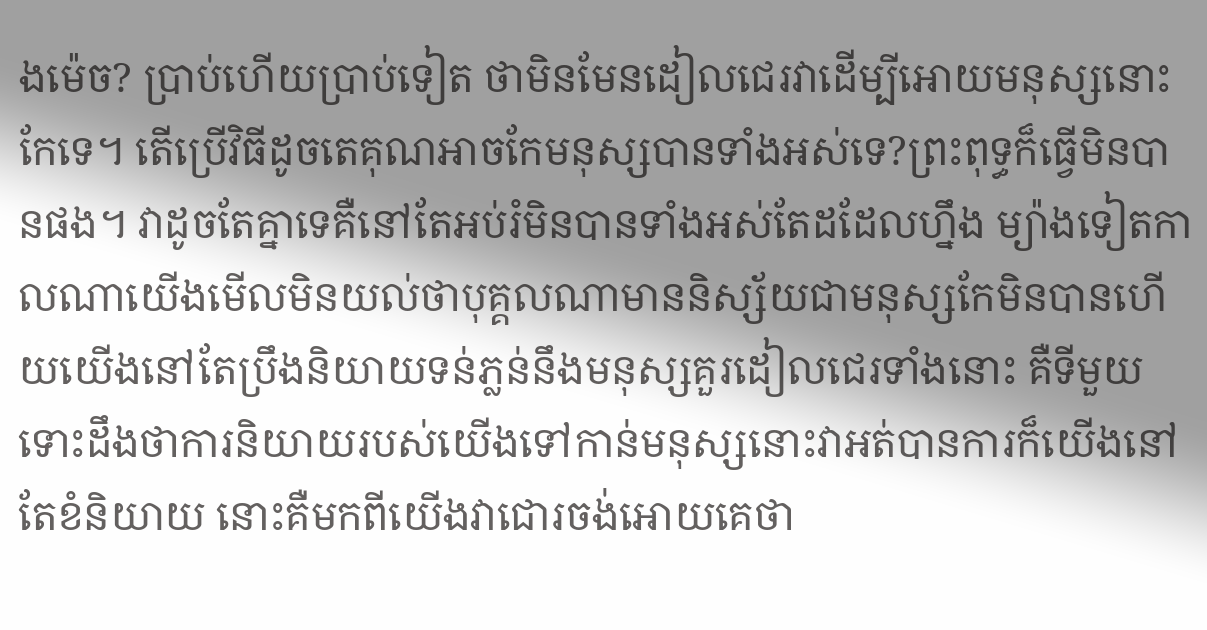ងម៉េច? ប្រាប់ហើយប្រាប់ទៀត ថាមិនមែនដៀលជេរវាដើម្បីអោយមនុស្សនោះកែទេ។ តើប្រើវិធីដូចតេគុណអាចកែមនុស្សបានទាំងអស់ទេ?ព្រះពុទ្ធក៏ធ្វើមិនបានផង។ វាដូចតែគ្នាទេគឺនៅតែអប់រំមិនបានទាំងអស់តែដដែលហ្នឹង ម្យ៉ាងទៀតកាលណាយើងមើលមិនយល់ថាបុគ្គលណាមាននិស្ស័យជាមនុស្សកែមិនបានហើយយើងនៅតែប្រឹងនិយាយទន់ភ្លន់នឹងមនុស្សគួរដៀលជេរទាំងនោះ គឺទីមួយទោះដឹងថាការនិយាយរបស់យើងទៅកាន់មនុស្សនោះវាអត់បានការក៏យើងនៅតែខំនិយាយ នោះគឺមកពីយើងវាជោរចង់អោយគេថា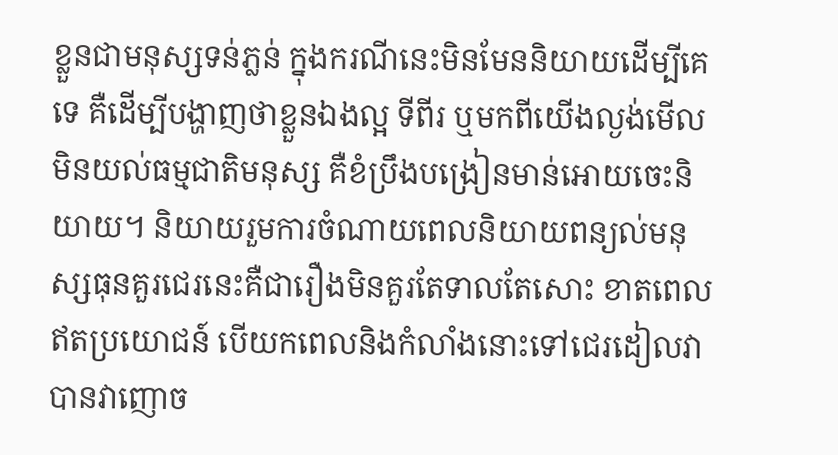ខ្លួនជាមនុស្សទន់ភ្លន់ ក្នុងករណីនេះមិនមែននិយាយដើម្បីគេទេ គឺដើម្បីបង្ហាញថាខ្លួនឯងល្អ ទីពីរ ឬមកពីយើងល្ងង់មើលមិនយល់ធម្មជាតិមនុស្ស គឺខំប្រឹងបង្រៀនមាន់អោយចេះនិយាយ។ និយាយរួមការចំណាយពេលនិយាយពន្យល់មនុស្សធុនគួរជេរនេះគឺជារឿងមិនគួរតែទាលតែសោះ ខាតពេលឥតប្រយោជន៍ បើយកពេលនិងកំលាំងនោះទៅជេរដៀលវា បានវាញោច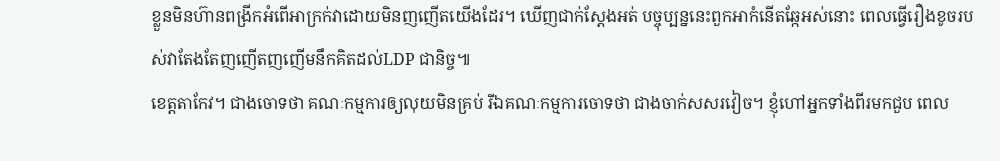ខ្លួនមិនហ៊ានពង្រីកអំពើអាក្រក់វាដោយមិនញញើតយើងដែរ។ ឃើញជាក់ស្តែងអត់ បច្ចុប្បន្ននេះពួកអាកំនើតឆ្កែអស់នោះ ពេលធ្វើរឿងខូចរបស់វាតែងតែញញើតញញើមនឹកគិតដល់LDP ជានិច្ច៕
ខេត្តតាកែវ។ ជាងចោទថា គណៈកម្មការឲ្យលុយមិនគ្រប់ រីឯគណៈកម្មការចោទថា ជាងចាក់សសរវៀច។ ខ្ញុំហៅអ្នកទាំងពីរមកជួប ពេល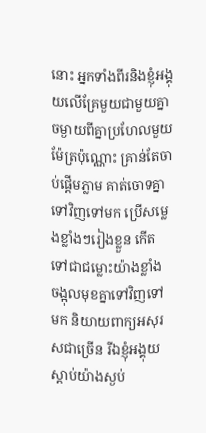នោះ អ្នកទាំងពីរនិងខ្ញុំអង្គុយលើគ្រែមួយជាមួយគ្នា ចម្ងាយពីគ្នាប្រហែលមួយម៉ែត្រប៉ុណ្ណោះ គ្រាន់តែចាប់ផ្តើមភ្លាម គាត់ចោទគ្នាទៅវិញទៅមក ប្រើសម្លេងខ្លាំងៗរៀងខ្លួន កើតទៅជាជម្លោះយ៉ាងខ្លាំង ចង្អុលមុខគ្នាទៅវិញទៅមក និយាយពាក្យអសុរសជាច្រើន រីឯខ្ញុំអង្គុយស្តាប់យ៉ាងស្ងប់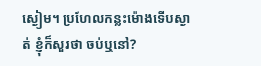ស្ងៀម។ ប្រហែលកន្លះម៉ោងទើបស្ងាត់ ខ្ញុំក៏សួរថា ចប់ឬនៅ?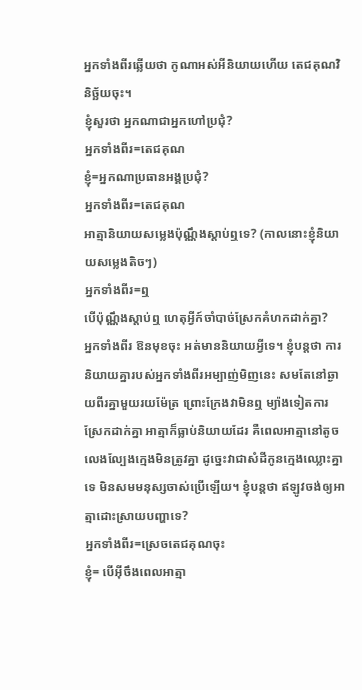អ្នកទាំងពីរឆ្លើយថា កូណាអស់អីនិយាយហើយ តេជគុណវិនិច្ឆ័យចុះ។
ខ្ញុំសួរថា អ្នកណាជាអ្នកហៅប្រជុំ?
អ្នកទាំងពីរ=តេជគុណ
ខ្ញុំ=អ្នកណាប្រធានអង្គប្រជុំ?
អ្នកទាំងពីរ=តេជគុណ
អាត្មានិយាយសម្លេងប៉ុណ្ណឹងស្តាប់ឮទេ? (កាលនោះខ្ញុំនិយាយសម្លេងតិចៗ)
អ្នកទាំងពីរ=ឮ
បើប៉ុណ្ណឹងស្តាប់ឮ ហេតុអ្វីក៍ចាំបាច់ស្រែកគំហកដាក់គ្នា?
អ្នកទាំងពីរ ឱនមុខចុះ អត់មាននិយាយអ្វីទេ។ ខ្ញុំបន្តថា ការនិយាយគ្នារបស់អ្នកទាំងពីរអម្បាញ់មិញនេះ សមតែនៅឆ្ងាយពីរគ្នាមួយរយម៉ែត្រ ព្រោះក្រែងវាមិនឮ ម្យ៉ាងទៀតការស្រែកដាក់គ្នា អាត្មាក៏ធ្លាប់និយាយដែរ គឺពេលអាត្មានៅតូច លេងល្បែងក្មេងមិនត្រូវគ្នា ដូច្នេះវាជាសំដីកូនក្មេងឈ្លោះគ្នាទេ មិនសមមនុស្សចាស់ប្រើឡើយ។ ខ្ញុំបន្តថា ឥឡូវចង់ឲ្យអាត្មាដោះស្រាយបញ្ហាទេ?
អ្នកទាំងពីរ=ស្រេចតេជគុណចុះ
ខ្ញុំ= បើអ៊ីចឹងពេលអាត្មា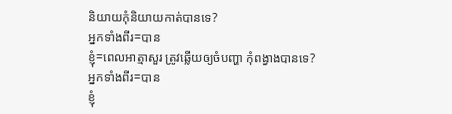និយាយកុំនិយាយកាត់បានទេ?
អ្នកទាំងពីរ=បាន
ខ្ញុំ=ពេលអាត្មាសួរ ត្រូវឆ្លើយឲ្យចំបញ្ហា កុំពង្វាងបានទេ?
អ្នកទាំងពីរ=បាន
ខ្ញុំ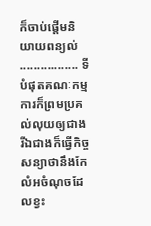ក៏ចាប់ផ្តើមនិយាយពន្យល់ ................. ទីបំផុតគណៈកម្មការក៏ព្រមប្រគល់លុយឲ្យជាង រីឯជាងក៏ធ្វើកិច្ចសន្យាថានឹងកែលំអចំណុចដែលខ្វះ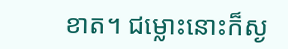ខាត។ ជម្លោះនោះក៏ស្ង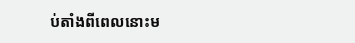ប់តាំងពីពេលនោះម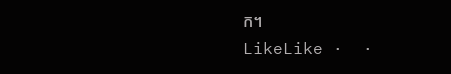ក។
LikeLike ·  ·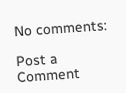No comments:

Post a Comment